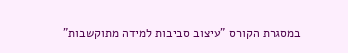במסגרת הקורס "עיצוב סביבות למידה מתוקשבות"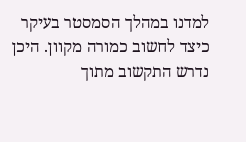למדנו במהלך הסמסטר בעיקר כיצד לחשוב כמורה מקוון. היכן נדרש התקשוב מתוך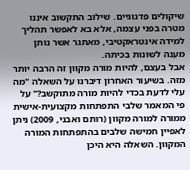שיקולים פדגוגיים. שילוב התקשוב איננו מטרה בפני עצמה, אלא בא לאפשר תהליך למידה אינטראקטיבי, מאתגר אשר נותן מענה לשונות בכיתה.
אבל בעצם, להיות מורה מקוון זה הרבה יותר מזה. בשיעור האחרון דיברנו על השאלה "מה עלי לדעת בכדי להיות מורה מתוקשב?" על פי המאמר שלבי התפתחות מקצועית-אישית ממורה למורה מקוון (רותם ואבני, 2009) ניתן לאפיין חמישה שלבים בהתפתחות המורה המקוון. השאלה היא היכן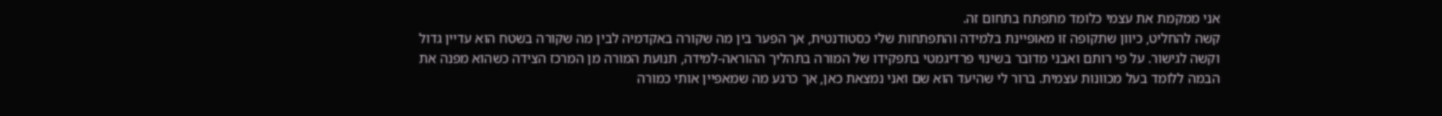אני ממקמת את עצמי כלומד מתפתח בתחום זה.
קשה להחליט, כיוון שתקופה זו מאופיינת בלמידה והתפתחות שלי כסטודנטית, אך הפער בין מה שקורה באקדמיה לבין מה שקורה בשטח הוא עדיין גדול וקשה לגישור. על פי רותם ואבני מדובר בשינוי פרדיגמטי בתפקידו של המורה בתהליך ההוראה-למידה, תנועת המורה מן המרכז הצידה כשהוא מפנה את הבמה ללומד בעל מכוונות עצמית. ברור לי שהיעד הוא שם ואני נמצאת כאן, אך כרגע מה שמאפיין אותי כמורה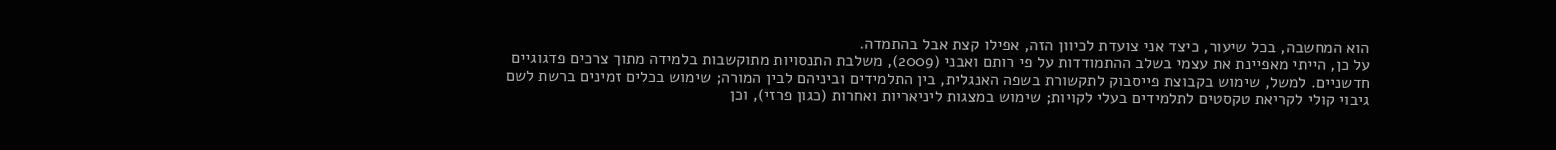הוא המחשבה, בכל שיעור, כיצד אני צועדת לכיוון הזה, אפילו קצת אבל בהתמדה.
על כן, הייתי מאפיינת את עצמי בשלב ההתמודדות על פי רותם ואבני (2009), משלבת התנסויות מתוקשבות בלמידה מתוך צרכים פדגוגיים חדשניים. למשל, שימוש בקבוצת פייסבוק לתקשורת בשפה האנגלית, בין התלמידים וביניהם לבין המורה; שימוש בכלים זמינים ברשת לשם גיבוי קולי לקריאת טקסטים לתלמידים בעלי לקויות; שימוש במצגות ליניאריות ואחרות (כגון פרזי), וכן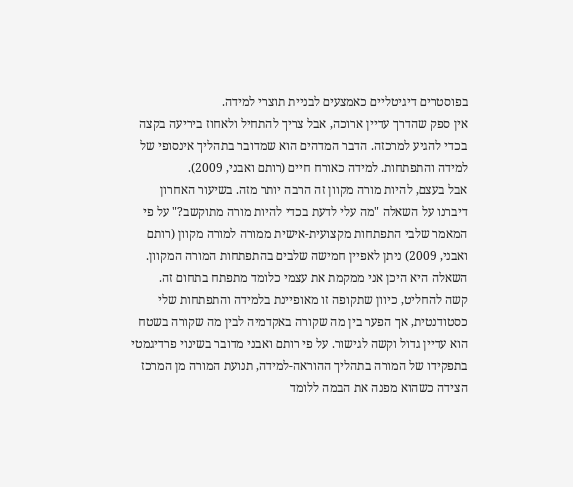בפוסטרים דיגיטליים כאמצעים לבניית תוצרי למידה.
אין ספק שהדרך עדיין ארוכה, אבל צריך להתחיל ולאחוז ביריעה בקצה בכדי להגיע למרכזה. הדבר המדהים הוא שמדובר בתהליך אינסופי של למידה והתפתחות. למידה כאורח חיים (רותם ואבני, 2009).
אבל בעצם, להיות מורה מקוון זה הרבה יותר מזה. בשיעור האחרון דיברנו על השאלה "מה עלי לדעת בכדי להיות מורה מתוקשב?" על פי המאמר שלבי התפתחות מקצועית-אישית ממורה למורה מקוון (רותם ואבני, 2009) ניתן לאפיין חמישה שלבים בהתפתחות המורה המקוון. השאלה היא היכן אני ממקמת את עצמי כלומד מתפתח בתחום זה.
קשה להחליט, כיוון שתקופה זו מאופיינת בלמידה והתפתחות שלי כסטודנטית, אך הפער בין מה שקורה באקדמיה לבין מה שקורה בשטח הוא עדיין גדול וקשה לגישור. על פי רותם ואבני מדובר בשינוי פרדיגמטי בתפקידו של המורה בתהליך ההוראה-למידה, תנועת המורה מן המרכז הצידה כשהוא מפנה את הבמה ללומד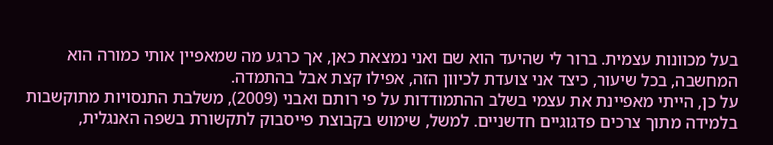בעל מכוונות עצמית. ברור לי שהיעד הוא שם ואני נמצאת כאן, אך כרגע מה שמאפיין אותי כמורה הוא המחשבה, בכל שיעור, כיצד אני צועדת לכיוון הזה, אפילו קצת אבל בהתמדה.
על כן, הייתי מאפיינת את עצמי בשלב ההתמודדות על פי רותם ואבני (2009), משלבת התנסויות מתוקשבות בלמידה מתוך צרכים פדגוגיים חדשניים. למשל, שימוש בקבוצת פייסבוק לתקשורת בשפה האנגלית,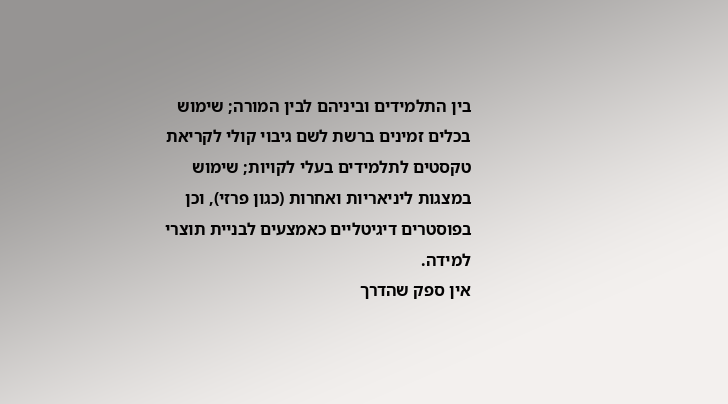בין התלמידים וביניהם לבין המורה; שימוש בכלים זמינים ברשת לשם גיבוי קולי לקריאת טקסטים לתלמידים בעלי לקויות; שימוש במצגות ליניאריות ואחרות (כגון פרזי), וכן בפוסטרים דיגיטליים כאמצעים לבניית תוצרי למידה.
אין ספק שהדרך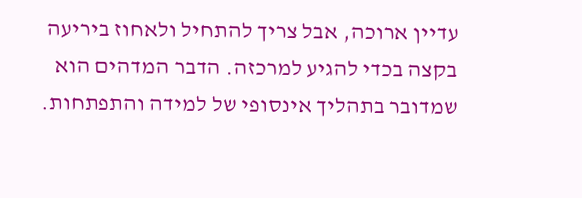עדיין ארוכה, אבל צריך להתחיל ולאחוז ביריעה בקצה בכדי להגיע למרכזה. הדבר המדהים הוא שמדובר בתהליך אינסופי של למידה והתפתחות.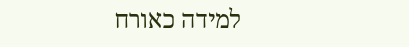למידה כאורח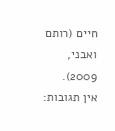חיים (רותם ואבני, 2009).
אין תגובות: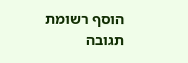הוסף רשומת תגובה